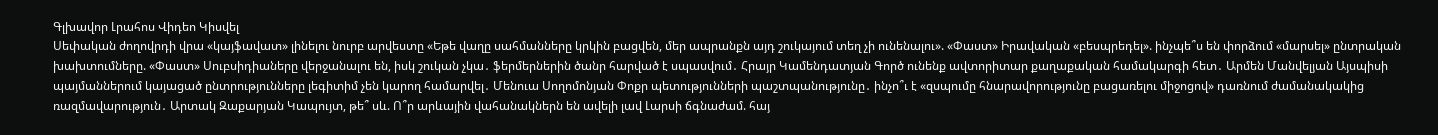Գլխավոր Լրահոս Վիդեո Կիսվել
Սեփական ժողովրդի վրա «կայֆավատ» լինելու նուրբ արվեստը «Եթե վաղը սահմանները կրկին բացվեն, մեր ապրանքն այդ շուկայում տեղ չի ունենալու». «Փաստ» Իրավական «բեսպրեդել». ինչպե՞ս են փորձում «մարսել» ընտրական խախտումները. «Փաստ» Սուբսիդիաները վերջանալու են, իսկ շուկան չկա․ ֆերմերներին ծանր հարված է սպասվում․ Հրայր Կամենդատյան Գործ ունենք ավտորիտար քաղաքական համակարգի հետ․ Արմեն Մանվելյան Այսպիսի պայմաններում կայացած ընտրությունները լեգիտիմ չեն կարող համարվել․ Մենուա Սողոմոնյան Փոքր պետությունների պաշտպանությունը․ ինչո՞ւ է «զսպումը հնարավորությունը բացառելու միջոցով» դառնում ժամանակակից ռազմավարություն․ Արտակ Զաքարյան Կապույտ, թե՞ սև. Ո՞ր արևային վահանակներն են ավելի լավ Լարսի ճգնաժամ. հայ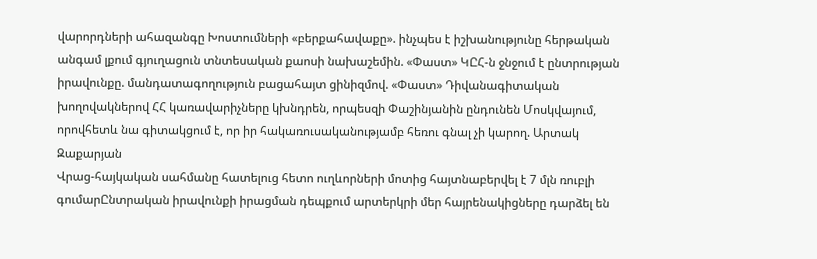վարորդների ահազանգը Խոստումների «բերքահավաքը». ինչպես է իշխանությունը հերթական անգամ լքում գյուղացուն տնտեսական քաոսի նախաշեմին. «Փաստ» ԿԸՀ-ն ջնջում է ընտրության իրավունքը. մանդատագողություն բացահայտ ցինիզմով. «Փաստ» Դիվանագիտական խողովակներով ՀՀ կառավարիչները կխնդրեն, որպեսզի Փաշինյանին ընդունեն Մոսկվայում, որովհետև նա գիտակցում է, որ իր հակառուսականությամբ հեռու գնալ չի կարող. Արտակ Զաքարյան
Վրաց-հայկական սահմանը հատելուց հետո ուղևորների մոտից հայտնաբերվել է 7 մլն ռուբլի գումարԸնտրական իրավունքի իրացման դեպքում արտերկրի մեր հայրենակիցները դարձել են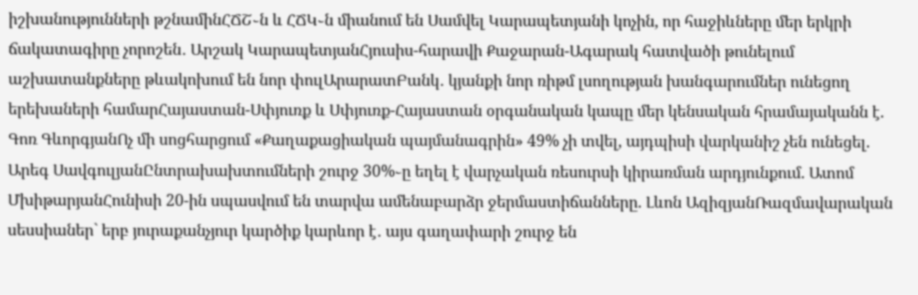իշխանությունների թշնամինՀՃՇ֊ն և ՀՃԿ֊ն միանում են Սամվել Կարապետյանի կոչին, որ հաջիևները մեր երկրի ճակատագիրը չորոշեն․ Արշակ ԿարապետյանՀյուսիս-հարավի Քաջարան-Ագարակ հատվածի թունելում աշխատանքները թևակոխում են նոր փուլԱրարատԲանկ․ կյանքի նոր ռիթմ լսողության խանգարումներ ունեցող երեխաների համարՀայաստան-Սփյուռք և Սփյուռք-Հայաստան օրգանական կապը մեր կենսական հրամայականն է. Գոռ ԳևորգյանՈչ մի սոցհարցում «Քաղաքացիական պայմանագրին» 49% չի տվել, այդպիսի վարկանիշ չեն ունեցել. Արեգ ՍավգուլյանԸնտրախախտումների շուրջ 30%֊ը եղել է վարչական ռեսուրսի կիրառման արդյունքում. Ատոմ ՄխիթարյանՀունիսի 20-ին սպասվում են տարվա ամենաբարձր ջերմաստիճանները. Լևոն ԱզիզյանՌազմավարական սեսսիաներ` երբ յուրաքանչյուր կարծիք կարևոր է․ այս գաղափարի շուրջ են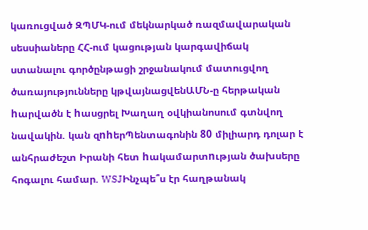կառուցված ԶՊՄԿ-ում մեկնարկած ռազմավարական սեսսիաները ՀՀ-ում կացության կարգավիճակ ստանալու գործընթացի շրջանակում մատուցվող ծառայությունները կթվայնացվենԱՄՆ-ը հերթական hարվածն է hասցրել Խաղաղ օվկիանոսում գտնվող նավակին. կան զnhերՊենտագոնին 80 միլիարդ դոլար է անհրաժեշտ Իրանի հետ hակամարտnւթյան ծախսերը հոգալու համար. WSJԻնչպե՞ս էր հաղթանակ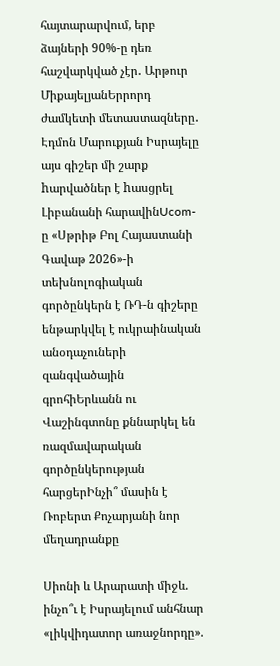հայտարարվում, երբ ձայների 90%-ը դեռ հաշվարկված չէր․ Արթուր ՄիքայելյանԵրրորդ ժամկետի մետաստազները․ Էդմոն Մարուքյան Իսրայելը այս գիշեր մի շարք hարվածներ է hասցրել Լիբանանի հարավինUcom-ը «Սթրիթ Բոլ Հայաստանի Գավաթ 2026»-ի տեխնոլոգիական գործընկերն է ՌԴ-ն գիշերը ենթարկվել է ուկրաինական անօդաչուների զանգվածային գրոհիԵրևանն ու Վաշինգտոնը քննարկել են ռազմավարական գործընկերության հարցերԻնչի՞ մասին է Ռոբերտ Քոչարյանի նոր մեղադրանքը

Սիոնի և Արարատի միջև. ինչո՞ւ է Իսրայելում անհնար «լիկվիդատոր առաջնորդը».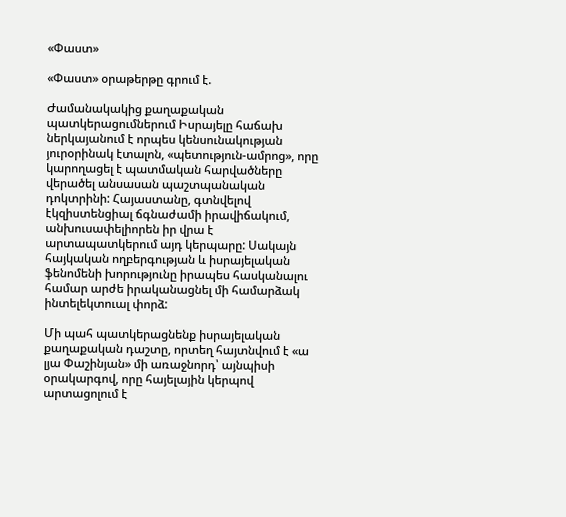«Փաստ»

«Փաստ» օրաթերթը գրում է.

Ժամանակակից քաղաքական պատկերացումներում Իսրայելը հաճախ ներկայանում է որպես կենսունակության յուրօրինակ էտալոն, «պետություն-ամրոց», որը կարողացել է պատմական հարվածները վերածել անսասան պաշտպանական դոկտրինի: Հայաստանը, գտնվելով էկզիստենցիալ ճգնաժամի իրավիճակում, անխուսափելիորեն իր վրա է արտապատկերում այդ կերպարը: Սակայն հայկական ողբերգության և իսրայելական ֆենոմենի խորությունը իրապես հասկանալու համար արժե իրականացնել մի համարձակ ինտելեկտուալ փորձ:

Մի պահ պատկերացնենք իսրայելական քաղաքական դաշտը, որտեղ հայտնվում է «ա լյա Փաշինյան» մի առաջնորդ՝ այնպիսի օրակարգով, որը հայելային կերպով արտացոլում է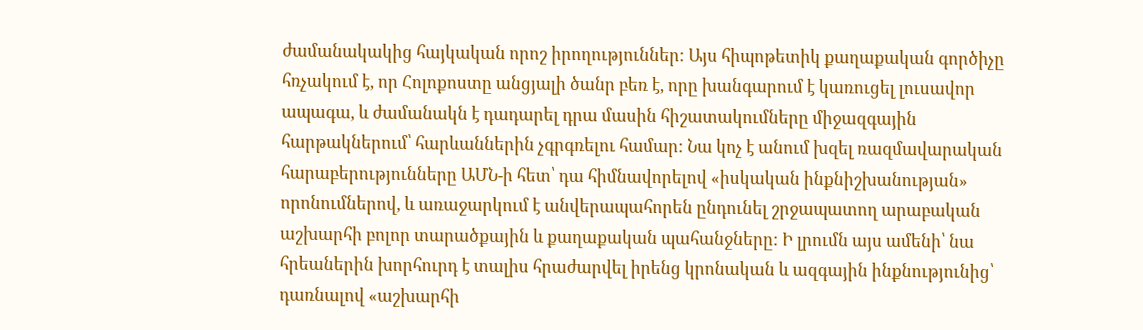ժամանակակից հայկական որոշ իրողություններ: Այս հիպոթետիկ քաղաքական գործիչը հռչակում է, որ Հոլոքոստը անցյալի ծանր բեռ է, որը խանգարում է կառուցել լուսավոր ապագա, և ժամանակն է դադարել դրա մասին հիշատակումները միջազգային հարթակներում՝ հարևաններին չգրգռելու համար: Նա կոչ է անում խզել ռազմավարական հարաբերությունները ԱՄՆ-ի հետ՝ դա հիմնավորելով «իսկական ինքնիշխանության» որոնումներով, և առաջարկում է անվերապահորեն ընդունել շրջապատող արաբական աշխարհի բոլոր տարածքային և քաղաքական պահանջները: Ի լրումն այս ամենի՝ նա հրեաներին խորհուրդ է տալիս հրաժարվել իրենց կրոնական և ազգային ինքնությունից՝ դառնալով «աշխարհի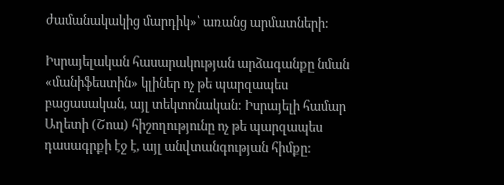ժամանակակից մարդիկ»՝ առանց արմատների:

Իսրայելական հասարակության արձագանքը նման «մանիֆեստին» կլիներ ոչ թե պարզապես բացասական, այլ տեկտոնական: Իսրայելի համար Աղետի (Շոա) հիշողությունը ոչ թե պարզապես դասագրքի էջ է, այլ անվտանգության հիմքը: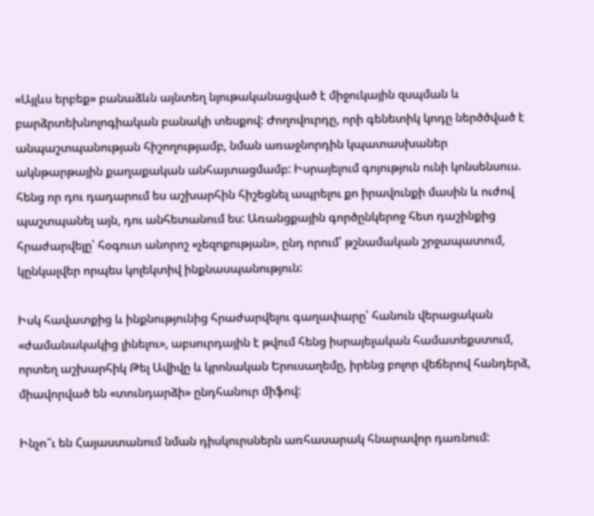«Այլևս երբեք» բանաձևն այնտեղ նյութականացված է միջուկային զսպման և բարձրտեխնոլոգիական բանակի տեսքով: Ժողովուրդը, որի գենետիկ կոդը ներծծված է անպաշտպանության հիշողությամբ, նման առաջնորդին կպատասխաներ ակնթարթային քաղաքական անհայտացմամբ: Իսրայելում գոյություն ունի կոնսենսուս. հենց որ դու դադարում ես աշխարհին հիշեցնել ապրելու քո իրավունքի մասին և ուժով պաշտպանել այն, դու անհետանում ես: Առանցքային գործընկերոջ հետ դաշինքից հրաժարվելը՝ հօգուտ անորոշ «չեզոքության», ընդ որում՝ թշնամական շրջապատում, կընկալվեր որպես կոլեկտիվ ինքնասպանություն:

Իսկ հավատքից և ինքնությունից հրաժարվելու գաղափարը՝ հանուն վերացական «ժամանակակից լինելու», աբսուրդային է թվում հենց իսրայելական համատեքստում, որտեղ աշխարհիկ Թել Ավիվը և կրոնական Երուսաղեմը, իրենց բոլոր վեճերով հանդերձ, միավորված են «տունդարձի» ընդհանուր միֆով:

Ինչո՞ւ են Հայաստանում նման դիսկուրսներն առհասարակ հնարավոր դառնում: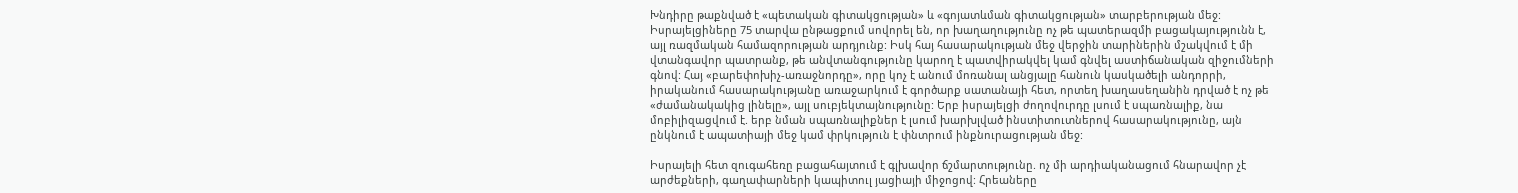Խնդիրը թաքնված է «պետական գիտակցության» և «գոյատևման գիտակցության» տարբերության մեջ: Իսրայելցիները 75 տարվա ընթացքում սովորել են, որ խաղաղությունը ոչ թե պատերազմի բացակայությունն է, այլ ռազմական համազորության արդյունք: Իսկ հայ հասարակության մեջ վերջին տարիներին մշակվում է մի վտանգավոր պատրանք, թե անվտանգությունը կարող է պատվիրակվել կամ գնվել աստիճանական զիջումների գնով: Հայ «բարեփոխիչ-առաջնորդը», որը կոչ է անում մոռանալ անցյալը հանուն կասկածելի անդորրի, իրականում հասարակությանը առաջարկում է գործարք սատանայի հետ, որտեղ խաղասեղանին դրված է ոչ թե «ժամանակակից լինելը», այլ սուբյեկտայնությունը: Երբ իսրայելցի ժողովուրդը լսում է սպառնալիք, նա մոբիլիզացվում է. երբ նման սպառնալիքներ է լսում խարխլված ինստիտուտներով հասարակությունը, այն ընկնում է ապատիայի մեջ կամ փրկություն է փնտրում ինքնուրացության մեջ:

Իսրայելի հետ զուգահեռը բացահայտում է գլխավոր ճշմարտությունը. ոչ մի արդիականացում հնարավոր չէ արժեքների, գաղափարների կապիտուլ յացիայի միջոցով: Հրեաները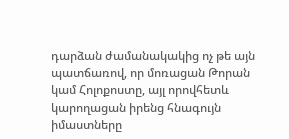դարձան ժամանակակից ոչ թե այն պատճառով, որ մոռացան Թորան կամ Հոլոքոստը, այլ որովհետև կարողացան իրենց հնագույն իմաստները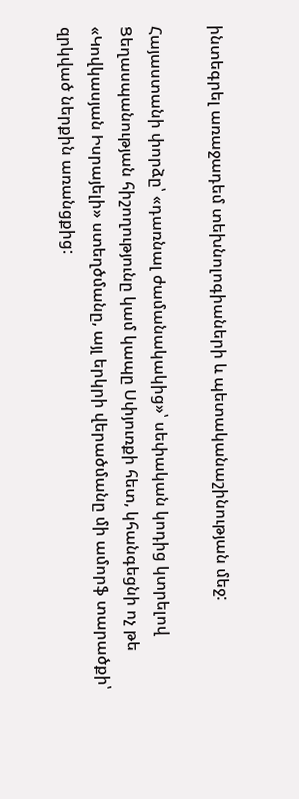ինտեգրել առաջադեմ տեխնոլոգիաների և պետականաշինության մեջ:

Հայաստանի փորձը՝ «դառնալ ժամանակակից»՝ սեփական կոդից կտրելով Ցեղասպանության հիշողությունը կամ կապը Սփյուռքի հետ, կհանգեցնի ոչ թե «Կովկասյան Իսրայելի» ստեղծմանը, այլ երկրի վերածմանը մի ամորֆ տարածքի՝ զրկված ներքին առանցքից: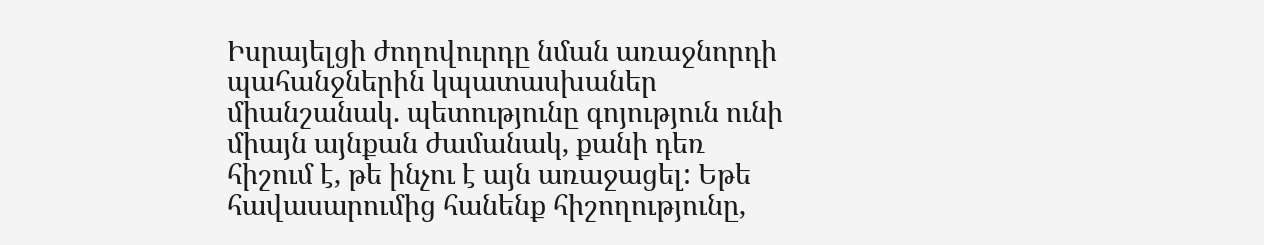Իսրայելցի ժողովուրդը նման առաջնորդի պահանջներին կպատասխաներ միանշանակ. պետությունը գոյություն ունի միայն այնքան ժամանակ, քանի դեռ հիշում է, թե ինչու է այն առաջացել: Եթե հավասարումից հանենք հիշողությունը,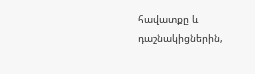հավատքը և դաշնակիցներին,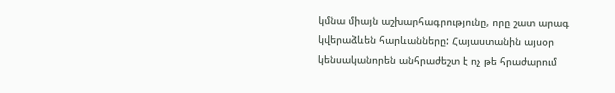կմնա միայն աշխարհագրությունը, որը շատ արագ կվերաձևեն հարևանները: Հայաստանին այսօր կենսականորեն անհրաժեշտ է ոչ թե հրաժարում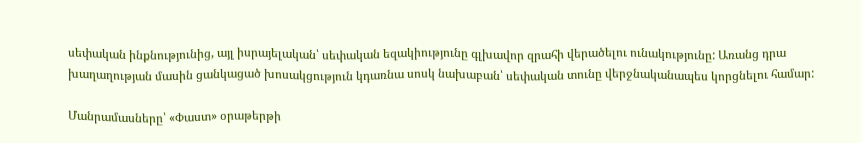սեփական ինքնությունից, այլ իսրայելական՝ սեփական եզակիությունը գլխավոր զրահի վերածելու ունակությունը: Առանց դրա խաղաղության մասին ցանկացած խոսակցություն կդառնա սոսկ նախաբան՝ սեփական տունը վերջնականապես կորցնելու համար:

Մանրամասները՝ «Փաստ» օրաթերթի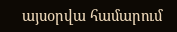այսօրվա համարում